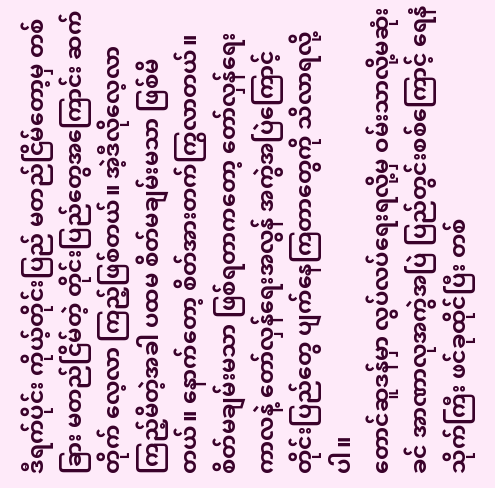ဒီရက်ပိုင်း ကိုယ့်တိုင်းပြည် မတည်ငြိမ်တော့မှ တစ်ခြား မတည်ငြိမ်တဲ့ တိုင်းပြည်တွေအကြောင်း ဆက်တိုက် လေ့လာ ကြည့်ဖြစ်တယ်။ အဲ့ဒီလိုလေ့လာကြည့်မိတဲ့အခါ ပထမ စိတ်မချမ်းမသာ ဖြစ်မိတယ်။ နောက်တော့ စိတ်အားတက်ကြွလာတယ်။
စိတ်မချမ်းမသာ ဖြစ်ရတာကတော့ တော်လှန်ရေးကာလနဲ့ တော်လှန်ရေးအလွန် အကွဲအပြဲကြောင့် တိုင်းပြည်တွေ ပျက်နေကြတာတွေကို သိလာရလို့ပါ။
တောင်ဆူဒန်မှာ လွပ်လပ်ရေးရလို့မှ ဝမ်းသာလို့မဆုံးခင် အာဏာလုအကွဲအပြဲ ပြည်တွင်းစစ်ကြောင့် ရေနံသိုက်ကြီး ဖင်ခုထိုင်ပြီး တစ်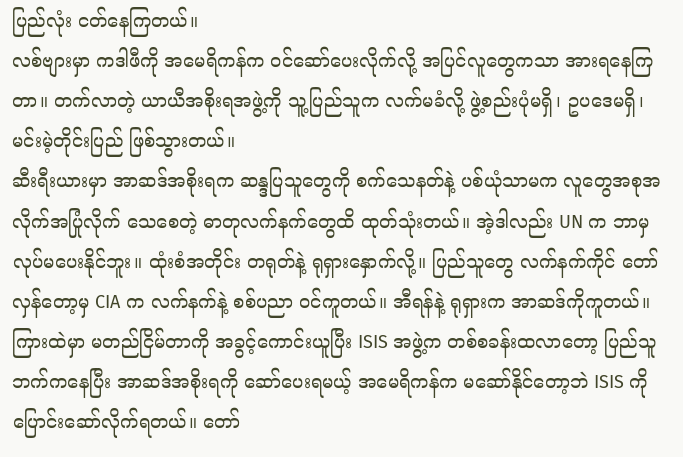ပြည်လုံး ငတ်နေကြတယ်။
လစ်ဗျားမှာ ကဒါဖီကို အမေရိကန်က ဝင်ဆော်ပေးလိုက်လို့ အပြင်လူတွေကသာ အားရနေကြတာ။ တက်လာတဲ့ ယာယီအစိုးရအဖွဲ့ကို သူ့ပြည်သူက လက်မခံလို့ ဖွဲ့စည်းပုံမရှိ၊ ဥပဒေမရှိ၊ မင်းမဲ့တိုင်းပြည် ဖြစ်သွားတယ်။
ဆီးရီးယားမှာ အာဆဒ်အစိုးရက ဆန္ဒပြသူတွေကို စက်သေနတ်နဲ့ ပစ်ယုံသာမက လူတွေအစုအလိုက်အပြုံလိုက် သေစေတဲ့ ဓာတုလက်နက်တွေထိ ထုတ်သုံးတယ်။ အဲ့ဒါလည်း UN က ဘာမှ လုပ်မပေးနိုင်ဘူး။ ထုံးစံအတိုင်း တရုတ်နဲ့ ရုရှားနှောက်လို့။ ပြည်သူတွေ လက်နက်ကိုင် တော်လှန်တော့မှ CIA က လက်နက်နဲ့ စစ်ပညာ ဝင်ကူတယ်။ အီရန်နဲ့ ရုရှားက အာဆဒ်ကိုကူတယ်။
ကြားထဲမှာ မတည်ငြိမ်တာကို အခွင့်ကောင်းယူပြီး ISIS အဖွဲ့က တစ်စခန်းထလာတော့ ပြည်သူဘက်ကနေပြီး အာဆဒ်အစိုးရကို ဆော်ပေးရမယ့် အမေရိကန်က မဆော်နိုင်တော့ဘဲ ISIS ကို ပြောင်းဆော်လိုက်ရတယ်။ တော်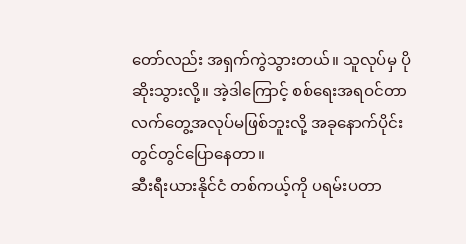တော်လည်း အရှက်ကွဲသွားတယ်။ သူလုပ်မှ ပိုဆိုးသွားလို့။ အဲ့ဒါကြောင့် စစ်ရေးအရဝင်တာ လက်တွေ့အလုပ်မဖြစ်ဘူးလို့ အခုနောက်ပိုင်း တွင်တွင်ပြောနေတာ။
ဆီးရီးယားနိုင်ငံ တစ်ကယ့်ကို ပရမ်းပတာ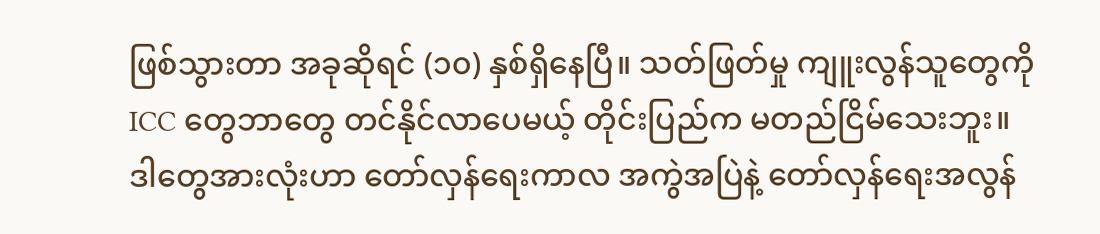ဖြစ်သွားတာ အခုဆိုရင် (၁၀) နှစ်ရှိနေပြီ။ သတ်ဖြတ်မှု ကျူးလွန်သူတွေကို ICC တွေဘာတွေ တင်နိုင်လာပေမယ့် တိုင်းပြည်က မတည်ငြိမ်သေးဘူး။
ဒါတွေအားလုံးဟာ တော်လှန်ရေးကာလ အကွဲအပြဲနဲ့ တော်လှန်ရေးအလွန်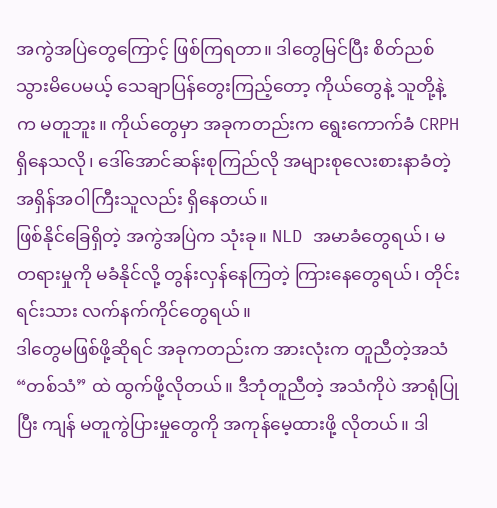အကွဲအပြဲတွေကြောင့် ဖြစ်ကြရတာ။ ဒါတွေမြင်ပြီး စိတ်ညစ်သွားမိပေမယ့် သေချာပြန်တွေးကြည့်တော့ ကိုယ်တွေနဲ့ သူတို့နဲ့က မတူဘူး။ ကိုယ်တွေမှာ အခုကတည်းက ရွေးကောက်ခံ CRPH ရှိနေသလို၊ ဒေါ်အောင်ဆန်းစုကြည်လို အများစုလေးစားနာခံတဲ့ အရှိန်အဝါကြီးသူလည်း ရှိနေတယ်။
ဖြစ်နိုင်ခြေရှိတဲ့ အကွဲအပြဲက သုံးခု။ NLD အမာခံတွေရယ်၊ မတရားမှုကို မခံနိုင်လို့ တွန်းလှန်နေကြတဲ့ ကြားနေတွေရယ်၊ တိုင်းရင်းသား လက်နက်ကိုင်တွေရယ်။
ဒါတွေမဖြစ်ဖို့ဆိုရင် အခုကတည်းက အားလုံးက တူညီတဲ့အသံ “တစ်သံ” ထဲ ထွက်ဖို့လိုတယ်။ ဒီဘုံတူညီတဲ့ အသံကိုပဲ အာရုံပြုပြီး ကျန် မတူကွဲပြားမှုတွေကို အကုန်မေ့ထားဖို့ လိုတယ်။ ဒါ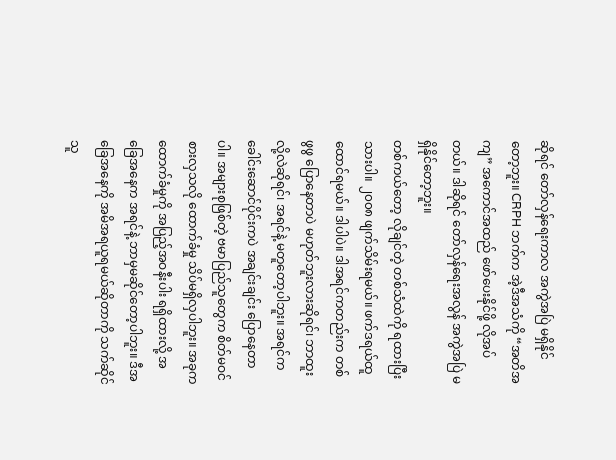ဆိုရင် တော်လှန်ရေးကာလ အကွဲအပြဲ မရှိနိုင်တော့ဘူး။ CRPH ဘက်က အဲ့ဒီအသံကို “အတိအကျ” အကောင်အထည် ဖော်ပေးနိုင်ဖို့ လိုအပ်တယ်။ ဒါဆိုရင် တော်လှန်ရေးအလွန် အကွဲအပြဲ မရှိနိုင်တော့ဘူး။
တစ်ကယ်တော့ လိုချင်တဲ့ တစ်သံထဲကို ရထားပြီးသားပါ။ ၂၀၀၈ ဖျက်သိမ်းရမယ်။ ဖက်ဒရယ်ထူထောင်ရမယ်။ ဒါပါပဲ။ ဒါအရင်ကတည်းက တစ်ဖွဖွ ပြောနေတာပဲ မဟုတ်ဘူးလားဆိုရင်၊ ဘာထူးလို့လဲဆိုရင်၊ အရင်နဲ့ မတူတော့ပါဘူး။ အရင်က ခေါင်းဆောင်ပိုင်းကပဲ အချင်းချင်း ပြောနေတာပါ။ အများစုဖြစ်တဲ့ ဗမာပြည်သူတွေက စိတ်မဝင်စားလှသလို ထောက်ခံမှု သိပ်မရှိလှပါဘူး။ အခုက ထောက်ခံမှုကို အပြည့်အဝနီးပါး ရရှိထားလို့ အခြေအနေက အရင်နဲ့ ဘာမှမဆိုင်တော့ပါဘူး။ ဒီအခြေအနေကို အမိအရယူရမယ်ဆိုတာကို သက်ဆိုင်သူ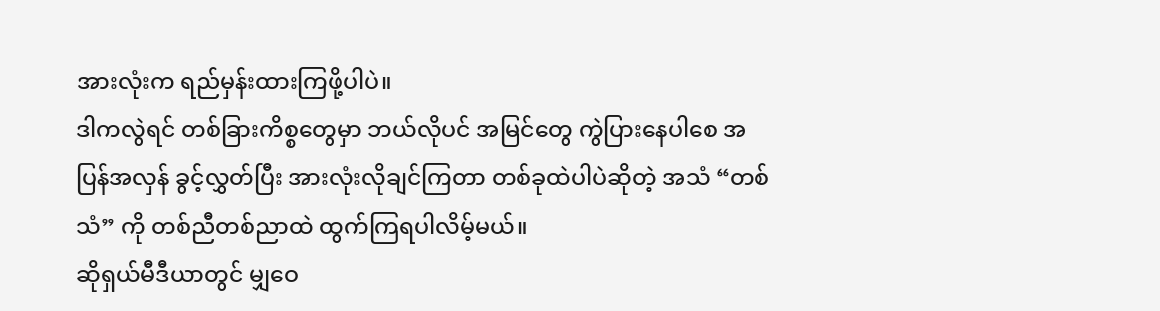အားလုံးက ရည်မှန်းထားကြဖို့ပါပဲ။
ဒါကလွဲရင် တစ်ခြားကိစ္စတွေမှာ ဘယ်လိုပင် အမြင်တွေ ကွဲပြားနေပါစေ အပြန်အလှန် ခွင့်လွှတ်ပြီး အားလုံးလိုချင်ကြတာ တစ်ခုထဲပါပဲဆိုတဲ့ အသံ “တစ်သံ” ကို တစ်ညီတစ်ညာထဲ ထွက်ကြရပါလိမ့်မယ်။
ဆိုရှယ်မီဒီယာတွင် မျှဝေ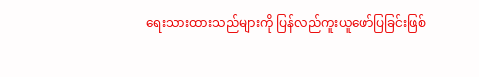ရေးသားထားသည်များကို ပြန်လည်ကူးယူဖော်ပြခြင်းဖြစ်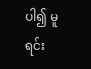ပါ၍ မူရင်း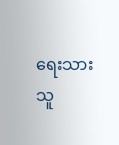ရေးသားသူ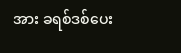အား ခရစ်ဒစ်ပေး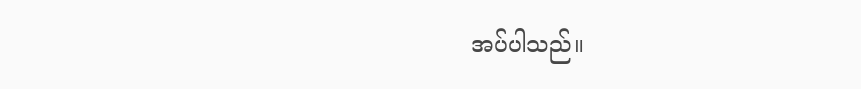အပ်ပါသည်။